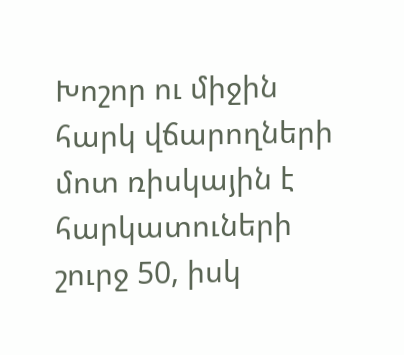Խոշոր ու միջին հարկ վճարողների մոտ ռիսկային է հարկատուների շուրջ 50, իսկ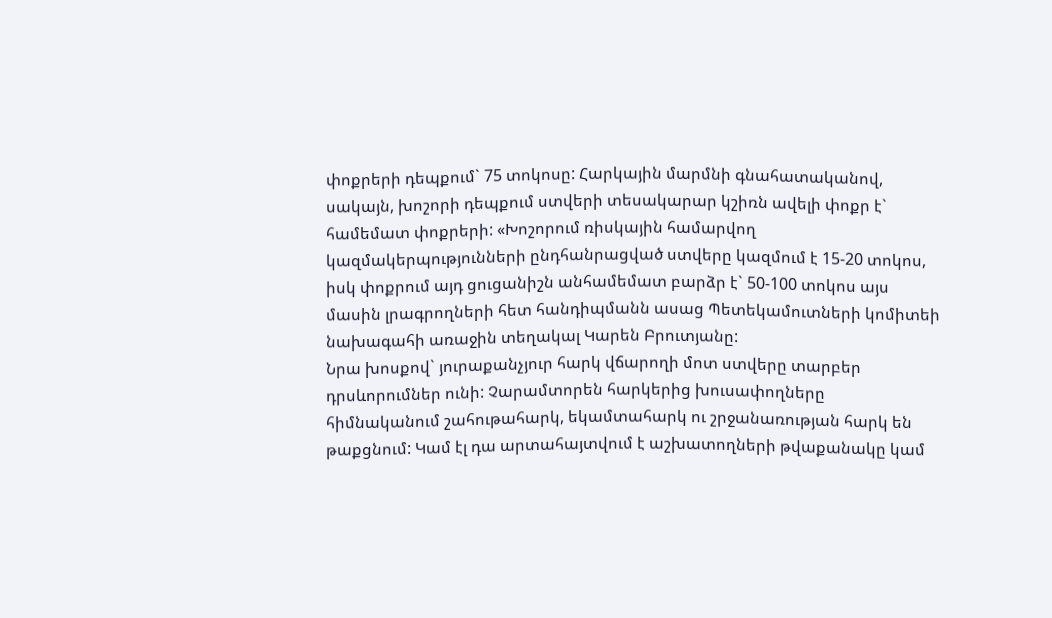փոքրերի դեպքում` 75 տոկոսը: Հարկային մարմնի գնահատականով, սակայն, խոշորի դեպքում ստվերի տեսակարար կշիռն ավելի փոքր է` համեմատ փոքրերի: «Խոշորում ռիսկային համարվող կազմակերպությունների ընդհանրացված ստվերը կազմում է 15-20 տոկոս, իսկ փոքրում այդ ցուցանիշն անհամեմատ բարձր է` 50-100 տոկոս այս մասին լրագրողների հետ հանդիպմանն ասաց Պետեկամուտների կոմիտեի նախագահի առաջին տեղակալ Կարեն Բրուտյանը:
Նրա խոսքով` յուրաքանչյուր հարկ վճարողի մոտ ստվերը տարբեր դրսևորումներ ունի: Չարամտորեն հարկերից խուսափողները հիմնականում շահութահարկ, եկամտահարկ ու շրջանառության հարկ են թաքցնում: Կամ էլ դա արտահայտվում է աշխատողների թվաքանակը կամ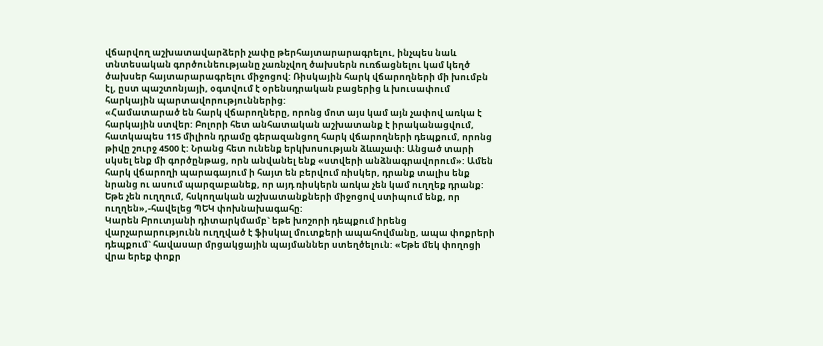վճարվող աշխատավարձերի չափը թերհայտարարագրելու, ինչպես նաև տնտեսական գործունեությանը չառնչվող ծախսերն ուռճացնելու կամ կեղծ ծախսեր հայտարարագրելու միջոցով: Ռիսկային հարկ վճարողների մի խումբն էլ, ըստ պաշտոնյայի, օգտվում է օրենսդրական բացերից և խուսափում հարկային պարտավորություններից:
«Համատարած են հարկ վճարողները, որոնց մոտ այս կամ այն չափով առկա է հարկային ստվեր: Բոլորի հետ անհատական աշխատանք է իրականացվում, հատկապես 115 միլիոն դրամը գերազանցող հարկ վճարողների դեպքում, որոնց թիվը շուրջ 4500 է: Նրանց հետ ունենք երկխոսության ձևաչափ: Անցած տարի սկսել ենք մի գործընթաց, որն անվանել ենք «ստվերի անձնագրավորում»: Ամեն հարկ վճարողի պարագայում ի հայտ են բերվում ռիսկեր, դրանք տալիս ենք նրանց ու ասում պարզաբանեք, որ այդ ռիսկերն առկա չեն կամ ուղղեք դրանք: Եթե չեն ուղղում, հսկողական աշխատանքների միջոցով ստիպում ենք, որ ուղղեն»,-հավելեց ՊԵԿ փոխնախագահը:
Կարեն Բրուտյանի դիտարկմամբ` եթե խոշորի դեպքում իրենց վարչարարությունն ուղղված է ֆիսկալ մուտքերի ապահովմանը, ապա փոքրերի դեպքում` հավասար մրցակցային պայմաններ ստեղծելուն: «Եթե մեկ փողոցի վրա երեք փոքր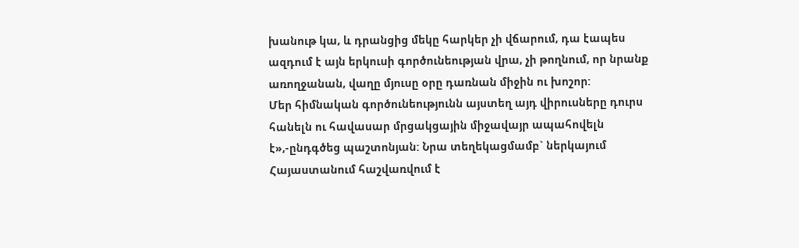խանութ կա, և դրանցից մեկը հարկեր չի վճարում, դա էապես ազդում է այն երկուսի գործունեության վրա, չի թողնում, որ նրանք առողջանան, վաղը մյուսը օրը դառնան միջին ու խոշոր:
Մեր հիմնական գործունեությունն այստեղ այդ վիրուսները դուրս հանելն ու հավասար մրցակցային միջավայր ապահովելն է»,-ընդգծեց պաշտոնյան: Նրա տեղեկացմամբ` ներկայում Հայաստանում հաշվառվում է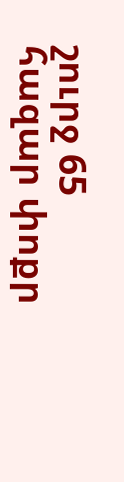շուրջ 65 հազար փոքր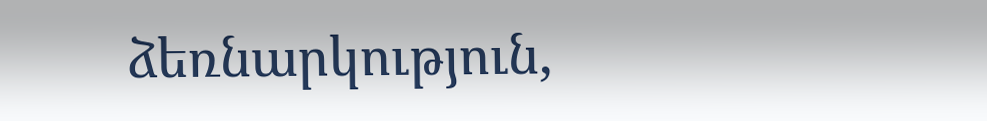ձեռնարկություն,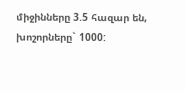միջինները 3.5 հազար են, խոշորները` 1000: